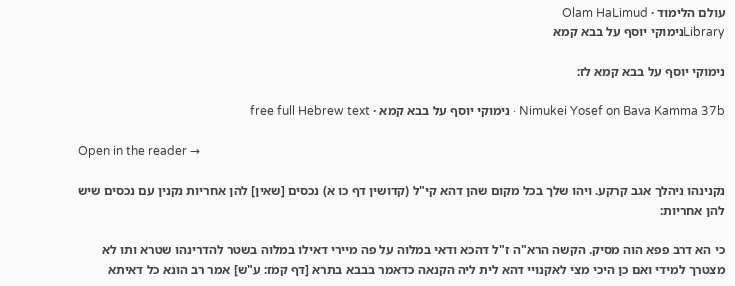עולם הלימוד · Olam HaLimud
Libraryנימוקי יוסף על בבא קמא

נימוקי יוסף על בבא קמא לז:

Nimukei Yosef on Bava Kamma 37b · נימוקי יוסף על בבא קמא · free full Hebrew text

Open in the reader →

נקנינהו ניהלך אגב קרקע. ויהו שלך בכל מקום שהן דהא קי"ל (קדושין דף כו א) נכסים [שאין] להן אחריות נקנין עם נכסים שיש להן אחריות:

כי הא דרב פפא הוה מסיק. הקשה הרא"ה ז"ל דהכא ודאי במלוה על פה מיירי דאילו במלוה בשטר להדרינהו שטרא ותו לא מצטרך למידי ואם כן היכי מצי לאקנויי דהא לית ליה הקנאה כדאמר בבבא בתרא [דף קמז: ע"ש] אמר רב הונא כל דאיתא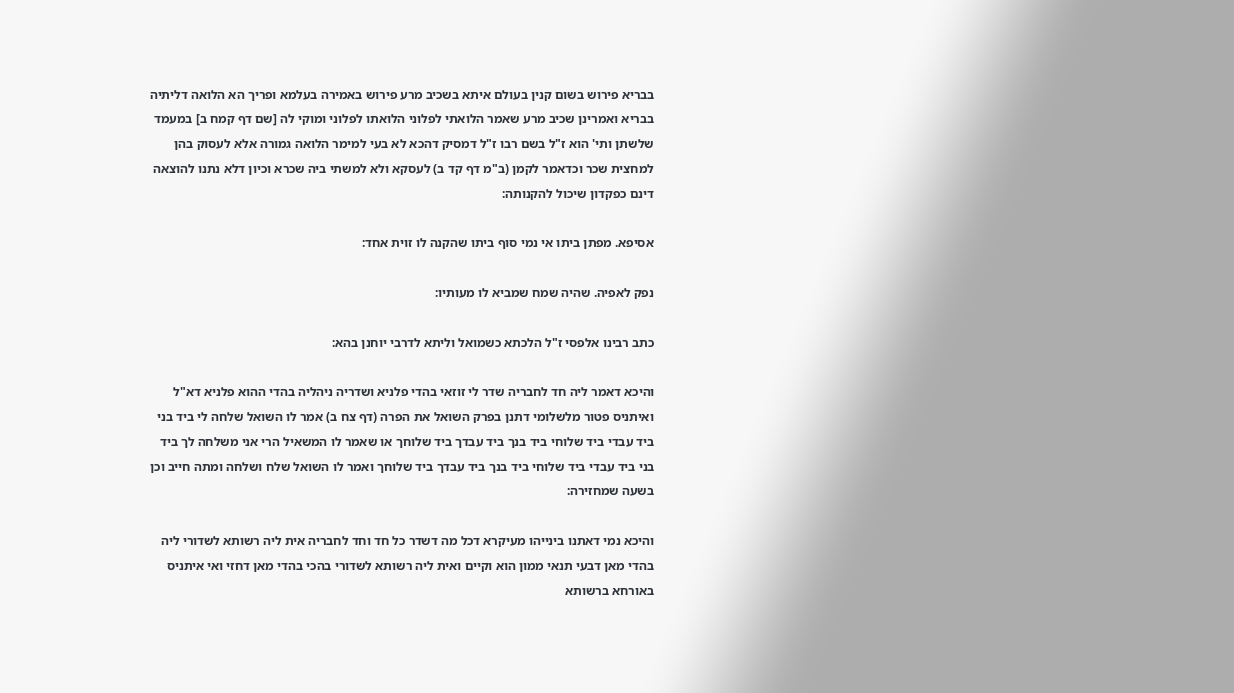בבריא פירוש בשום קנין בעולם איתא בשכיב מרע פירוש באמירה בעלמא ופריך הא הלואה דליתיה בבריא ואמרינן שכיב מרע שאמר הלואתי לפלוני הלואתו לפלוני ומוקי לה [שם דף קמח ב] במעמד שלשתן ותי' הוא ז"ל בשם רבו ז"ל דמסיק דהכא לא בעי למימר הלואה גמורה אלא לעסוק בהן למחצית שכר וכדאמר לקמן (ב"מ דף קד ב) לעסקא ולא למשתי ביה שכרא וכיון דלא נתנו להוצאה דינם כפקדון שיכול להקנותה:

אסיפא. מפתן ביתו אי נמי סוף ביתו שהקנה לו זוית אחד:

נפק לאפיה. שהיה שמח שמביא לו מעותיו:

כתב רבינו אלפסי ז"ל הלכתא כשמואל וליתא לדרבי יוחנן בהא:

והיכא דאמר ליה חד לחבריה שדר לי זוזאי בהדי פלניא ושדריה ניהליה בהדי ההוא פלניא דא"ל ואיתניס פטור מלשלומי דתנן בפרק השואל את הפרה (דף צח ב) אמר לו השואל שלחה לי ביד בני ביד עבדי ביד שלוחי ביד בנך ביד עבדך ביד שלוחך או שאמר לו המשאיל הרי אני משלחה לך ביד בני ביד עבדי ביד שלוחי ביד בנך ביד עבדך ביד שלוחך ואמר לו השואל שלח ושלחה ומתה חייב וכן בשעה שמחזירה:

והיכא נמי דאתנו בינייהו מעיקרא דכל מה דשדר כל חד וחד לחבריה אית ליה רשותא לשדורי ליה בהדי מאן דבעי תנאי ממון הוא וקיים ואית ליה רשותא לשדורי בהכי בהדי מאן דחזי ואי איתניס באורחא ברשותא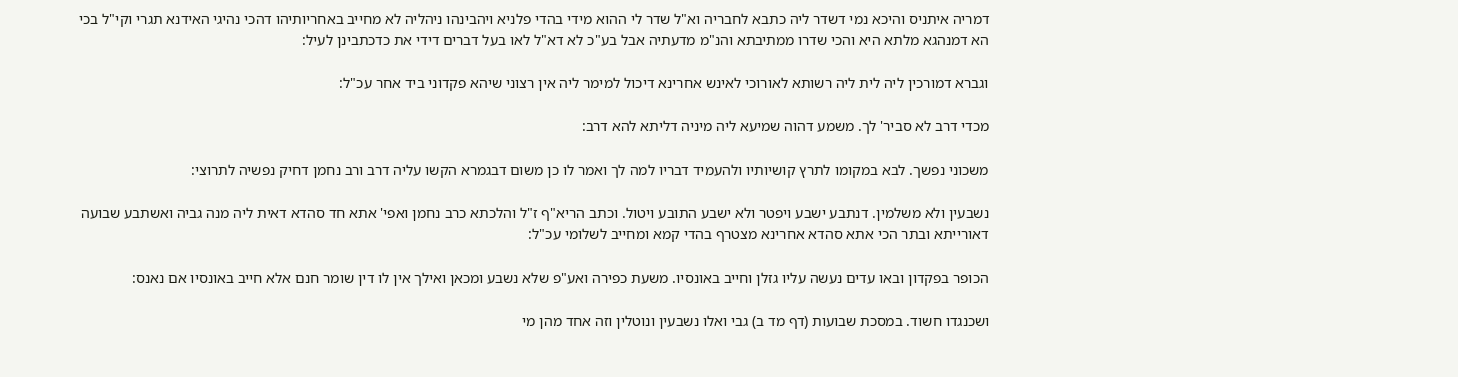דמריה איתניס והיכא נמי דשדר ליה כתבא לחבריה וא"ל שדר לי ההוא מידי בהדי פלניא ויהבינהו ניהליה לא מחייב באחריותיהו דהכי נהיגי האידנא תגרי וקי"ל בכי הא דמנהגא מלתא היא והכי שדרו ממתיבתא והנ"מ מדעתיה אבל בע"כ לא דא"ל לאו בעל דברים דידי את כדכתבינן לעיל:

וגברא דמורכין ליה לית ליה רשותא לאורוכי לאינש אחרינא דיכול למימר ליה אין רצוני שיהא פקדוני ביד אחר עכ"ל:

מכדי דרב לא סביר' לך. משמע דהוה שמיעא ליה מיניה דליתא להא דרב:

משכוני נפשך. לבא במקומו לתרץ קושיותיו ולהעמיד דבריו למה לך ואמר לו כן משום דבגמרא הקשו עליה דרב ורב נחמן דחיק נפשיה לתרוצי:

נשבעין ולא משלמין. דנתבע ישבע ויפטר ולא ישבע התובע ויטול. וכתב הריא"ף ז"ל והלכתא כרב נחמן ואפי' אתא חד סהדא דאית ליה מנה גביה ואשתבע שבועה דאורייתא ובתר הכי אתא סהדא אחרינא מצטרף בהדי קמא ומחייב לשלומי עכ"ל:

הכופר בפקדון ובאו עדים נעשה עליו גזלן וחייב באונסיו. משעת כפירה ואע"פ שלא נשבע ומכאן ואילך אין לו דין שומר חנם אלא חייב באונסיו אם נאנס:

ושכנגדו חשוד. במסכת שבועות (דף מד ב) גבי ואלו נשבעין ונוטלין וזה אחד מהן מי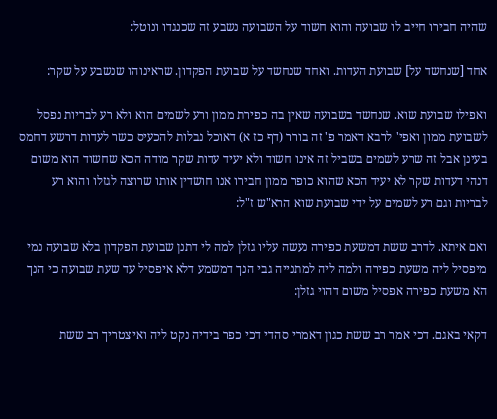שהיה חבירו חייב לו שבועה והוא חשוד על השבועה נשבע זה שכנגדו ונוטל:

אחד [שנחשד על] שבועת העדות. ואחד שנחשד על שבועת הפקדון. שראינוהו שנשבע על שקר:

ואפילו שבועת שוא. שנחשד בשבועה שאין בה כפירת ממון ורע לשמים הוא ולא רע לבריות נפסל לשבועת ממון ואפי' לרבא דאמר פ' זה בורר (דף כז א) דאוכל נבלות להכעיס כשר לעדות דרשע דחמס בעינן אבל זה שרע לשמים בשביל זה אינו חשוד ולא יעיד עדות שקר מודה הכא שחשוד הוא משום דנהי דעדות שקר לא יעיד הכא שהוא כופר ממון חבירו אנו חושדין אותו שרוצה לגזלו והוא רע לבריות וגם רע לשמים על ידי שבועת שוא הרא"ש ז"ל:

ואם איתא. לדרב ששת דמשעת כפירה נעשה עליו גזלן למה לי דתנן שבועת הפקדון בלא שבועה נמי מיפסיל ליה משעת כפירה ולמה ליה למתנייה גבי הנך דמשמע דלא איפסיל עד שעת שבועה כי הנך הא משעת כפירה אפסיל משום דהוי גזלן:

דקאי באגם. דכי אמר רב ששת כגון דאמרי סהדי דכי כפר בידיה נקט ליה ואיצטריך רב ששת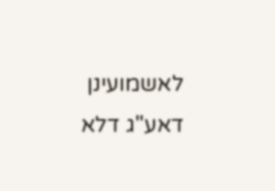לאשמועינן דאע"ג דלא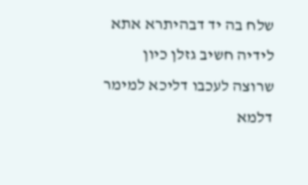שלח בה יד דבהיתרא אתא לידיה חשיב גזלן כיון שרוצה לעכבו דליכא למימר דלמא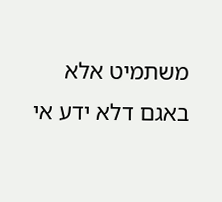משתמיט אלא באגם דלא ידע אי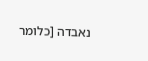נאבדה [כלומר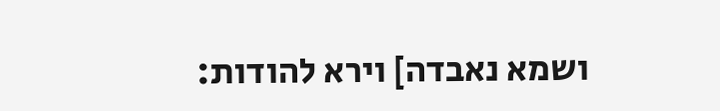ושמא נאבדה] וירא להודות: